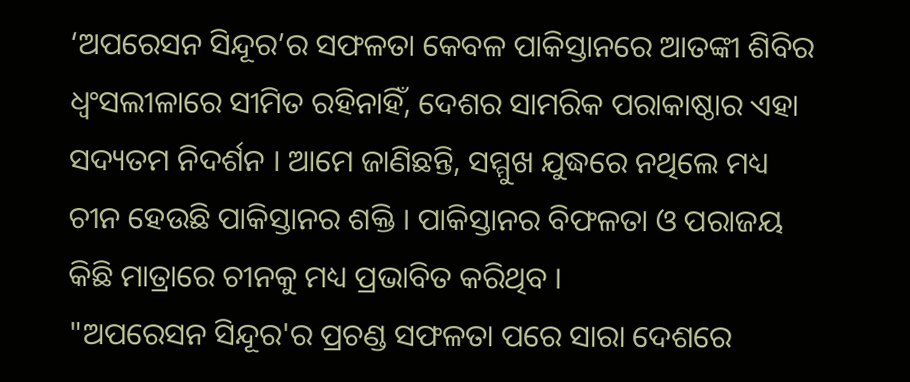‘ଅପରେସନ ସିନ୍ଦୂର’ର ସଫଳତା କେବଳ ପାକିସ୍ତାନରେ ଆତଙ୍କୀ ଶିବିର ଧ୍ୱଂସଲୀଳାରେ ସୀମିତ ରହିନାହିଁ, ଦେଶର ସାମରିକ ପରାକାଷ୍ଠାର ଏହା ସଦ୍ୟତମ ନିଦର୍ଶନ । ଆମେ ଜାଣିଛନ୍ତି, ସମ୍ମୁଖ ଯୁଦ୍ଧରେ ନଥିଲେ ମଧ୍ୟ ଚୀନ ହେଉଛି ପାକିସ୍ତାନର ଶକ୍ତି । ପାକିସ୍ତାନର ବିଫଳତା ଓ ପରାଜୟ କିଛି ମାତ୍ରାରେ ଚୀନକୁ ମଧ୍ୟ ପ୍ରଭାବିତ କରିଥିବ ।
"ଅପରେସନ ସିନ୍ଦୂର'ର ପ୍ରଚଣ୍ଡ ସଫଳତା ପରେ ସାରା ଦେଶରେ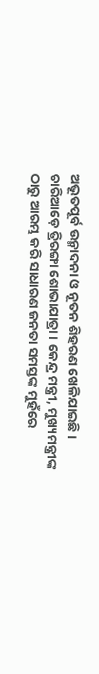ଅଭୂତପୂର୍ବ ଉନ୍ମାଦନା ଓ ନୂତନ ଶିହରଣ ଖେଳିଯାଇଛି । ଚାରିଆଡ଼େ ତ୍ରିରଙ୍ଗା ଶୋଭାଯାତ୍ରା । କେନ୍ଦ୍ର ମନ୍ତ୍ରୀ, ମୁଖ୍ୟମନ୍ତ୍ରୀଙ୍କ ଠାରୁ ଆରମ୍ଭ କରି ସାଧାରଣ ଜନତା ସମସ୍ତଙ୍କ ମୁହଁରେ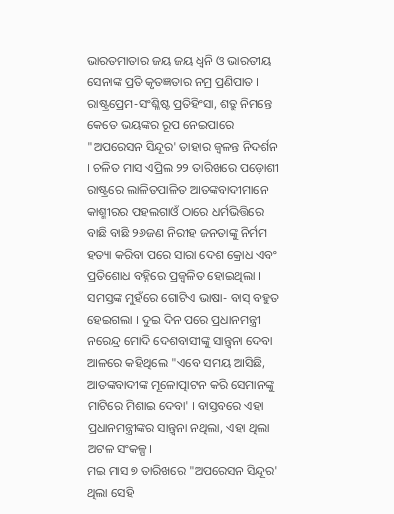ଭାରତମାତାର ଜୟ ଜୟ ଧ୍ୱନି ଓ ଭାରତୀୟ ସେନାଙ୍କ ପ୍ରତି କୃତଜ୍ଞତାର ନମ୍ର ପ୍ରଣିପାତ । ରାଷ୍ଟ୍ରପ୍ରେମ-ସଂଶ୍ଳିଷ୍ଟ ପ୍ରତିହିଂସା, ଶତ୍ରୁ ନିମନ୍ତେ କେତେ ଭୟଙ୍କର ରୂପ ନେଇପାରେ "ଅପରେସନ ସିନ୍ଦୂର' ତାହାର ଜ୍ୱଳନ୍ତ ନିଦର୍ଶନ । ଚଳିତ ମାସ ଏପ୍ରିଲ ୨୨ ତାରିଖରେ ପଡ଼ୋଶୀ ରାଷ୍ଟ୍ରରେ ଲାଳିତପାଳିତ ଆତଙ୍କବାଦୀମାନେ କାଶ୍ମୀରର ପହଲଗାଓଁ ଠାରେ ଧର୍ମଭିତ୍ତିରେ ବାଛି ବାଛି ୨୬ଜଣ ନିରୀହ ଜନତାଙ୍କୁ ନିର୍ମମ ହତ୍ୟା କରିବା ପରେ ସାରା ଦେଶ କ୍ରୋଧ ଏବଂ ପ୍ରତିଶୋଧ ବହ୍ନିରେ ପ୍ରଜ୍ୱଳିତ ହୋଇଥିଲା । ସମସ୍ତଙ୍କ ମୁହଁରେ ଗୋଟିଏ ଭାଷା- ବାସ୍ ବହୁତ ହେଇଗଲା । ଦୁଇ ଦିନ ପରେ ପ୍ରଧାନମନ୍ତ୍ରୀ ନରେନ୍ଦ୍ର ମୋଦି ଦେଶବାସୀଙ୍କୁ ସାନ୍ତ୍ୱନା ଦେବା ଆଳରେ କହିଥିଲେ "ଏବେ ସମୟ ଆସିଛି, ଆତଙ୍କବାଦୀଙ୍କ ମୂଳୋତ୍ପାଟନ କରି ସେମାନଙ୍କୁ ମାଟିରେ ମିଶାଇ ଦେବା' । ବାସ୍ତବରେ ଏହା ପ୍ରଧାନମନ୍ତ୍ରୀଙ୍କର ସାନ୍ତ୍ୱନା ନଥିଲା, ଏହା ଥିଲା ଅଟଳ ସଂକଳ୍ପ।
ମଇ ମାସ ୭ ତାରିଖରେ "ଅପରେସନ ସିନ୍ଦୂର' ଥିଲା ସେହି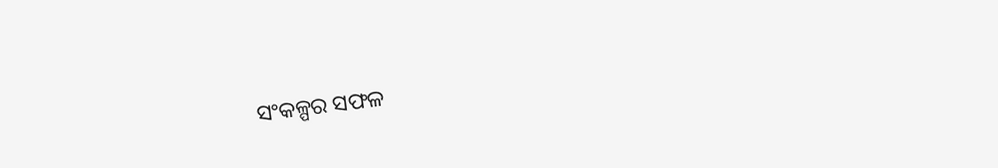ସଂକଳ୍ପର ସଫଳ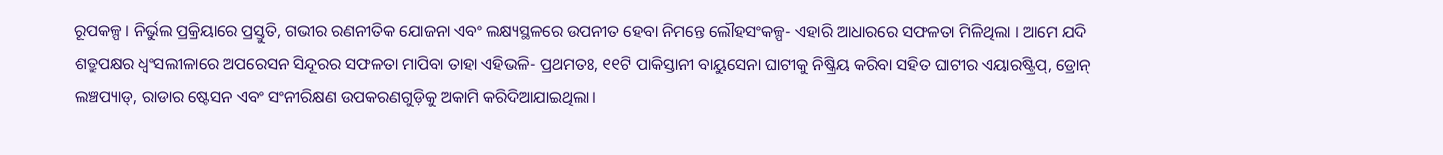ରୂପକଳ୍ପ । ନିର୍ଭୁଲ ପ୍ରକ୍ରିୟାରେ ପ୍ରସ୍ତୁତି, ଗଭୀର ରଣନୀତିକ ଯୋଜନା ଏବଂ ଲକ୍ଷ୍ୟସ୍ଥଳରେ ଉପନୀତ ହେବା ନିମନ୍ତେ ଲୌହସଂକଳ୍ପ- ଏହାରି ଆଧାରରେ ସଫଳତା ମିଳିଥିଲା । ଆମେ ଯଦି ଶତ୍ରୁପକ୍ଷର ଧ୍ୱଂସଲୀଳାରେ ଅପରେସନ ସିନ୍ଦୂରର ସଫଳତା ମାପିବା ତାହା ଏହିଭଳି- ପ୍ରଥମତଃ, ୧୧ଟି ପାକିସ୍ତାନୀ ବାୟୁସେନା ଘାଟୀକୁ ନିଷ୍କ୍ରିୟ କରିବା ସହିତ ଘାଟୀର ଏୟାରଷ୍ଟ୍ରିପ୍, ଡ୍ରୋନ୍ ଲଞ୍ଚପ୍ୟାଡ୍, ରାଡାର ଷ୍ଟେସନ ଏବଂ ସଂନୀରିକ୍ଷଣ ଉପକରଣଗୁଡ଼ିକୁ ଅକାମି କରିଦିଆଯାଇଥିଲା।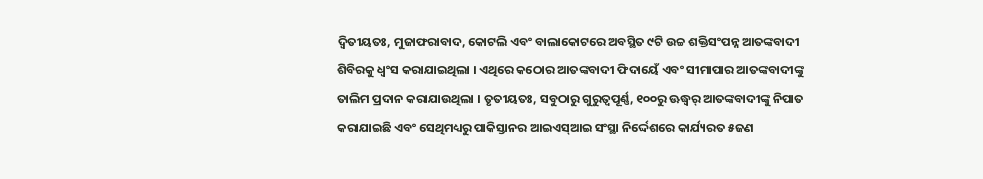ଦ୍ୱିତୀୟତଃ, ମୁଜାଫରାବାଦ, କୋଟଲି ଏବଂ ବାଲାକୋଟରେ ଅବସ୍ଥିତ ୯ଟି ଉଚ୍ଚ ଶକ୍ତିସଂପନ୍ନ ଆତଙ୍କବାଦୀ ଶିବିରକୁ ଧ୍ୱଂସ କରାଯାଇଥିଲା । ଏଥିରେ କଠୋର ଆତଙ୍କବାଦୀ ଫିଦାୟେଁ ଏବଂ ସୀମାପାର ଆତଙ୍କବାଦୀଙ୍କୁ ତାଲିମ ପ୍ରଦାନ କରାଯାଉଥିଲା । ତୃତୀୟତଃ, ସବୁଠାରୁ ଗୁରୁତ୍ୱପୂର୍ଣ୍ଣ, ୧୦୦ରୁ ଊଦ୍ଧ୍ୱର୍ ଆତଙ୍କବାଦୀଙ୍କୁ ନିପାତ କରାଯାଇଛି ଏବଂ ସେଥିମଧ୍ୟରୁ ପାକିସ୍ତାନର ଆଇଏସ୍ଆଇ ସଂସ୍ଥା ନିର୍ଦ୍ଦେଶରେ କାର୍ଯ୍ୟରତ ୫ଜଣ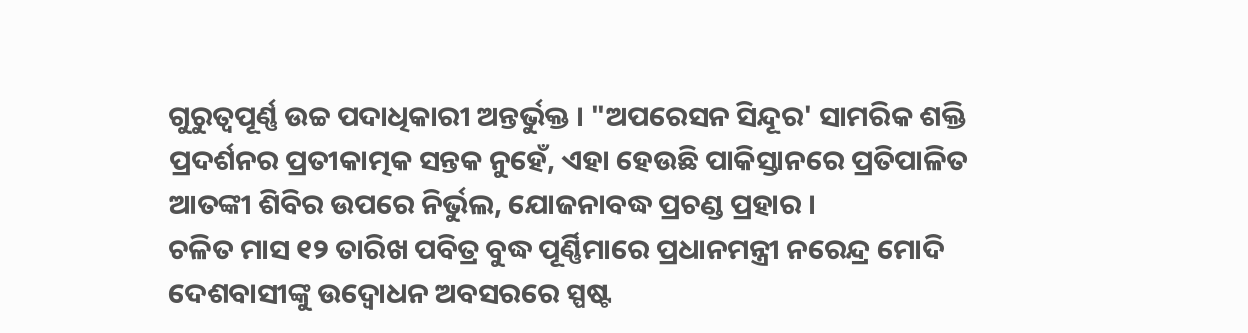ଗୁରୁତ୍ୱପୂର୍ଣ୍ଣ ଉଚ୍ଚ ପଦାଧିକାରୀ ଅନ୍ତର୍ଭୁକ୍ତ । "ଅପରେସନ ସିନ୍ଦୂର' ସାମରିକ ଶକ୍ତି ପ୍ରଦର୍ଶନର ପ୍ରତୀକାତ୍ମକ ସନ୍ତକ ନୁହେଁ, ଏହା ହେଉଛି ପାକିସ୍ତାନରେ ପ୍ରତିପାଳିତ ଆତଙ୍କୀ ଶିବିର ଉପରେ ନିର୍ଭୁଲ, ଯୋଜନାବଦ୍ଧ ପ୍ରଚଣ୍ଡ ପ୍ରହାର ।
ଚଳିତ ମାସ ୧୨ ତାରିଖ ପବିତ୍ର ବୁଦ୍ଧ ପୂର୍ଣ୍ଣିମାରେ ପ୍ରଧାନମନ୍ତ୍ରୀ ନରେନ୍ଦ୍ର ମୋଦି ଦେଶବାସୀଙ୍କୁ ଉଦ୍ବୋଧନ ଅବସରରେ ସ୍ପଷ୍ଟ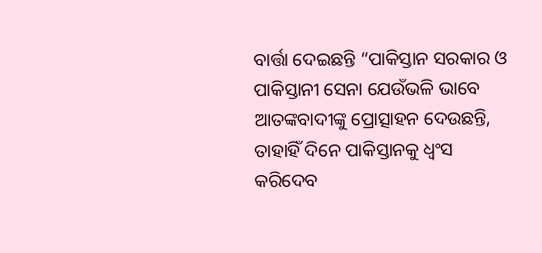ବାର୍ତ୍ତା ଦେଇଛନ୍ତି “ପାକିସ୍ତାନ ସରକାର ଓ ପାକିସ୍ତାନୀ ସେନା ଯେଉଁଭଳି ଭାବେ ଆତଙ୍କବାଦୀଙ୍କୁ ପ୍ରୋତ୍ସାହନ ଦେଉଛନ୍ତି, ତାହାହିଁ ଦିନେ ପାକିସ୍ତାନକୁ ଧ୍ୱଂସ କରିଦେବ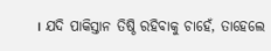। ଯଦି ପାକିସ୍ତାନ ତିଷ୍ଠି ରହିବାକୁ ଚାହେଁ, ତାହେଲେ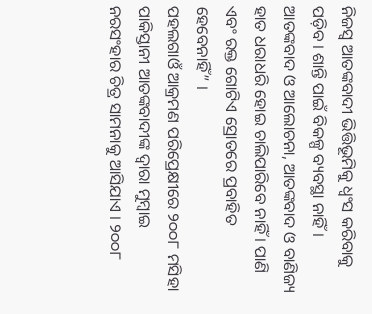ନିଜସ୍ୱ ଆତଙ୍କବାଦୀ ଭିତ୍ତିଭୂମିକୁ ଧ୍ୱଂସ କରିବାକୁ ପଡ଼ିବ । ଶାନ୍ତି ପାଇଁ ବିକଳ୍ପ ବ୍ୟବସ୍ଥା ନାହିଁ । ଆତଙ୍କବାଦ ଓ ଆଲୋଚନା, ଆତଙ୍କବାଦ ଓ ବାଣିଜ୍ୟ ହାତ ଧରାଧରି ହୋଇ ଚାଲିପାରିବେ ନାହିଁ । ପାଣି ଏବଂ ରକ୍ତ ଗୋଟିଏ ସ୍ରୋତରେ ପ୍ରବାହିତ ହେବେନାହିଁ” ।
ପହଲଗାଓଁ ଆକ୍ରମଣ ପରିପ୍ରେକ୍ଷୀରେ ୨୦୦୮ ମସିହା ପାକିସ୍ତାନୀ ଆତଙ୍କବାଦୀଙ୍କ ଦ୍ୱାରା ମୁମ୍ବାଇ ନରସଂହାର ଚିତ୍ର ସାମନାକୁ ଆସିଯାଏ । ୨୦୦୮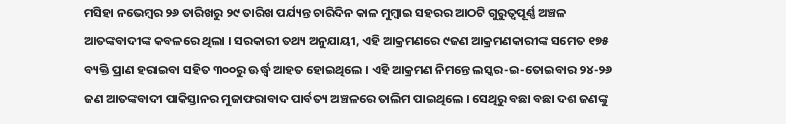ମସିହା ନଭେମ୍ବର ୨୬ ତାରିଖରୁ ୨୯ ତାରିଖ ପର୍ଯ୍ୟନ୍ତ ଚାରିଦିନ କାଳ ମୁମ୍ବାଇ ସହରର ଆଠଟି ଗୁରୁତ୍ୱପୂର୍ଣ୍ଣ ଅଞ୍ଚଳ ଆତଙ୍କବାଦୀଙ୍କ କବଳରେ ଥିଲା । ସରକାରୀ ତଥ୍ୟ ଅନୁଯାୟୀ, ଏହି ଆକ୍ରମଣରେ ୯ଜଣ ଆକ୍ରମଣକାରୀଙ୍କ ସମେତ ୧୭୫ ବ୍ୟକ୍ତି ପ୍ରାଣ ହରାଇବା ସହିତ ୩୦୦ରୁ ଊର୍ଦ୍ଧ୍ୱ ଆହତ ହୋଇଥିଲେ । ଏହି ଆକ୍ରମଣ ନିମନ୍ତେ ଲସ୍କର-ଇ-ତୋଇବାର ୨୪-୨୬ ଜଣ ଆତଙ୍କବାଦୀ ପାକିସ୍ତାନର ମୁଜାଫରାବାଦ ପାର୍ବତ୍ୟ ଅଞ୍ଚଳରେ ତାଲିମ ପାଇଥିଲେ । ସେଥିରୁ ବଛା ବଛା ଦଶ ଜଣଙ୍କୁ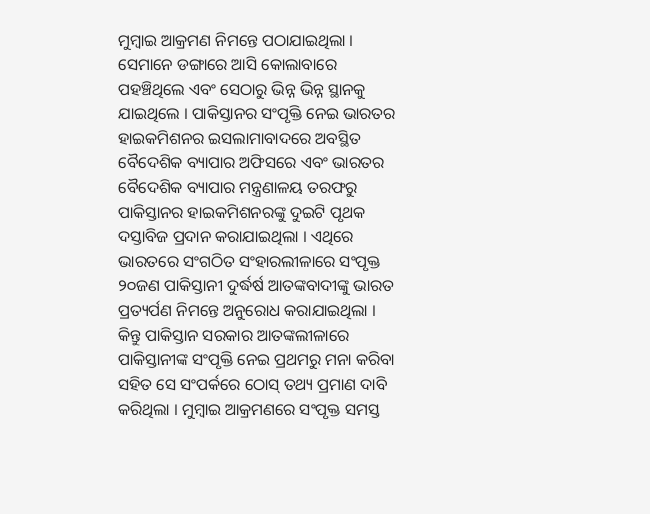ମୁମ୍ବାଇ ଆକ୍ରମଣ ନିମନ୍ତେ ପଠାଯାଇଥିଲା । ସେମାନେ ଡଙ୍ଗାରେ ଆସି କୋଲାବାରେ ପହଞ୍ଚିଥିଲେ ଏବଂ ସେଠାରୁ ଭିନ୍ନ ଭିନ୍ନ ସ୍ଥାନକୁ ଯାଇଥିଲେ । ପାକିସ୍ତାନର ସଂପୃକ୍ତି ନେଇ ଭାରତର ହାଇକମିଶନର ଇସଲାମାବାଦରେ ଅବସ୍ଥିତ ବୈଦେଶିକ ବ୍ୟାପାର ଅଫିସରେ ଏବଂ ଭାରତର ବୈଦେଶିକ ବ୍ୟାପାର ମନ୍ତ୍ରଣାଳୟ ତରଫରୁ ପାକିସ୍ତାନର ହାଇକମିଶନରଙ୍କୁ ଦୁଇଟି ପୃଥକ ଦସ୍ତାବିଜ ପ୍ରଦାନ କରାଯାଇଥିଲା । ଏଥିରେ ଭାରତରେ ସଂଗଠିତ ସଂହାରଲୀଳାରେ ସଂପୃକ୍ତ ୨୦ଜଣ ପାକିସ୍ତାନୀ ଦୁର୍ଦ୍ଧର୍ଷ ଆତଙ୍କବାଦୀଙ୍କୁ ଭାରତ ପ୍ରତ୍ୟର୍ପଣ ନିମନ୍ତେ ଅନୁରୋଧ କରାଯାଇଥିଲା । କିନ୍ତୁ ପାକିସ୍ତାନ ସରକାର ଆତଙ୍କଲୀଳାରେ ପାକିସ୍ତାନୀଙ୍କ ସଂପୃକ୍ତି ନେଇ ପ୍ରଥମରୁ ମନା କରିବା ସହିତ ସେ ସଂପର୍କରେ ଠୋସ୍ ତଥ୍ୟ ପ୍ରମାଣ ଦାବି କରିଥିଲା । ମୁମ୍ବାଇ ଆକ୍ରମଣରେ ସଂପୃକ୍ତ ସମସ୍ତ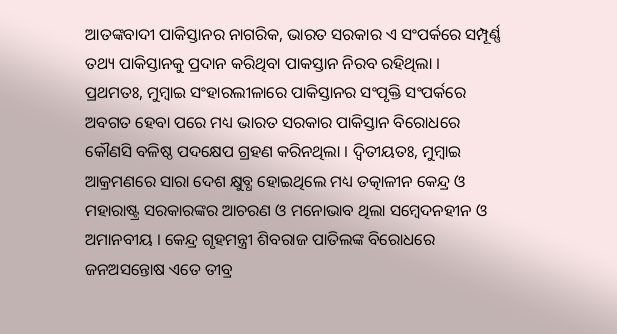ଆତଙ୍କବାଦୀ ପାକିସ୍ତାନର ନାଗରିକ, ଭାରତ ସରକାର ଏ ସଂପର୍କରେ ସମ୍ପୂର୍ଣ୍ଣ ତଥ୍ୟ ପାକିସ୍ତାନକୁ ପ୍ରଦାନ କରିଥିବା ପାକସ୍ତାନ ନିରବ ରହିଥିଲା ।
ପ୍ରଥମତଃ, ମୁମ୍ବାଇ ସଂହାରଲୀଳାରେ ପାକିସ୍ତାନର ସଂପୃକ୍ତି ସଂପର୍କରେ ଅବଗତ ହେବା ପରେ ମଧ୍ୟ ଭାରତ ସରକାର ପାକିସ୍ତାନ ବିରୋଧରେ କୌଣସି ବଳିଷ୍ଠ ପଦକ୍ଷେପ ଗ୍ରହଣ କରିନଥିଲା । ଦ୍ୱିତୀୟତଃ, ମୁମ୍ବାଇ ଆକ୍ରମଣରେ ସାରା ଦେଶ କ୍ଷୁବ୍ଧ ହୋଇଥିଲେ ମଧ୍ୟ ତତ୍କାଳୀନ କେନ୍ଦ୍ର ଓ ମହାରାଷ୍ଟ୍ର ସରକାରଙ୍କର ଆଚରଣ ଓ ମନୋଭାବ ଥିଲା ସମ୍ବେଦନହୀନ ଓ ଅମାନବୀୟ । କେନ୍ଦ୍ର ଗୃହମନ୍ତ୍ରୀ ଶିବରାଜ ପାତିଲଙ୍କ ବିରୋଧରେ ଜନଅସନ୍ତୋଷ ଏତେ ତୀବ୍ର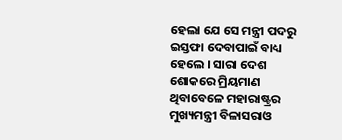ହେଲା ଯେ ସେ ମନ୍ତ୍ରୀ ପଦରୁ ଇସ୍ତଫା ଦେବାପାଇଁ ବାଧ୍ୟ ହେଲେ । ସାରା ଦେଶ ଶୋକରେ ମ୍ରିୟମାଣ ଥିବାବେଳେ ମହାରାଷ୍ଟ୍ରର ମୁଖ୍ୟମନ୍ତ୍ରୀ ବିଳାସରାଓ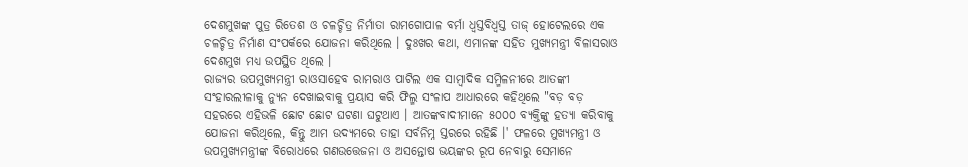ଦେଶମୁଖଙ୍କ ପୁତ୍ର ରିତେଶ ଓ ଚଳଚ୍ଚିତ୍ର ନିର୍ମାତା ରାମଗୋପାଳ ବର୍ମା ଧ୍ୱସ୍ତବିଧ୍ୱସ୍ତ ତାଜ୍ ହୋଟେଲରେ ଏକ ଚଳଚ୍ଚିତ୍ର ନିର୍ମାଣ ସଂପର୍କରେ ଯୋଜନା କରିଥିଲେ । ଦୁଃଖର କଥା, ଏମାନଙ୍କ ସହିତ ମୁଖ୍ୟମନ୍ତ୍ରୀ ବିଳାସରାଓ ଦେଶମୁଖ ମଧ୍ୟ ଉପସ୍ଥିତ ଥିଲେ ।
ରାଜ୍ୟର ଉପମୁଖ୍ୟମନ୍ତ୍ରୀ ରାଓସାହେବ ରାମରାଓ ପାଟିଲ ଏକ ସାମ୍ବାଦିକ ସମ୍ମିଳନୀରେ ଆତଙ୍କୀ ସଂହାରଲୀଳାକୁ ନ୍ୟୁନ ଦେଖାଇବାକୁ ପ୍ରୟାସ କରି ଫିଲ୍ମ ସଂଳାପ ଆଧାରରେ କହିଥିଲେ "ବଡ଼ ବଡ଼ ସହରରେ ଏହିଭଳି ଛୋଟ ଛୋଟ ଘଟଣା ଘଟୁଥାଏ । ଆତଙ୍କବାଦୀମାନେ ୫୦୦୦ ବ୍ୟକ୍ତିଙ୍କୁ ହତ୍ୟା କରିବାକୁ ଯୋଜନା କରିଥିଲେ, କିନ୍ତୁ ଆମ ଉଦ୍ୟମରେ ତାହା ସର୍ବନିମ୍ନ ସ୍ତରରେ ରହିଛି ।' ଫଳରେ ମୁଖ୍ୟମନ୍ତ୍ରୀ ଓ ଉପମୁଖ୍ୟମନ୍ତ୍ରୀଙ୍କ ବିରୋଧରେ ଗଣଉତ୍ତେଜନା ଓ ଅସନ୍ତୋଷ ଭୟଙ୍କର ରୂପ ନେବାରୁ ସେମାନେ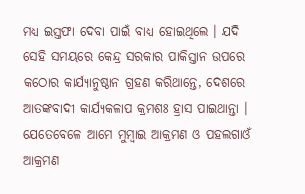ମଧ୍ୟ ଇସ୍ତଫା ଦେବା ପାଇଁ ବାଧ୍ୟ ହୋଇଥିଲେ । ଯଦି ସେହି ସମୟରେ କେନ୍ଦ୍ର ସରକାର ପାକିସ୍ତାନ ଉପରେ କଠୋର କାର୍ଯ୍ୟାନୁଷ୍ଠାନ ଗ୍ରହଣ କରିଥାନ୍ତେ, ଦେଶରେ ଆତଙ୍କବାଦୀ କାର୍ଯ୍ୟକଳାପ କ୍ରମଶଃ ହ୍ରାସ ପାଇଥାନ୍ତା । ଯେତେବେଳେ ଆମେ ମୁମ୍ବାଇ ଆକ୍ରମଣ ଓ ପହଲଗାଓଁ ଆକ୍ରମଣ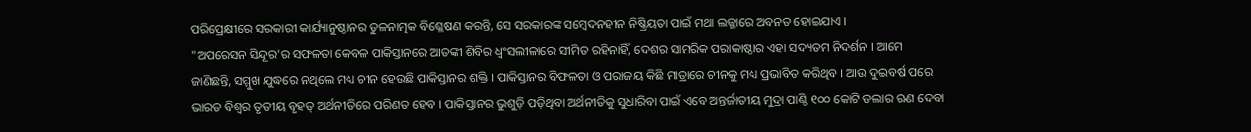ପରିପ୍ରେକ୍ଷୀରେ ସରକାରୀ କାର୍ଯ୍ୟାନୁଷ୍ଠାନର ତୁଳନାତ୍ମକ ବିଶ୍ଳେଷଣ କରନ୍ତି, ସେ ସରକାରଙ୍କ ସମ୍ବେଦନହୀନ ନିଷ୍କ୍ରିୟତା ପାଇଁ ମଥା ଲଜ୍ଜାରେ ଅବନତ ହୋଇଯାଏ ।
"ଅପରେସନ ସିନ୍ଦୂର'ର ସଫଳତା କେବଳ ପାକିସ୍ତାନରେ ଆତଙ୍କୀ ଶିବିର ଧ୍ୱଂସଲୀଳାରେ ସୀମିତ ରହିନାହିଁ, ଦେଶର ସାମରିକ ପରାକାଷ୍ଠାର ଏହା ସଦ୍ୟତମ ନିଦର୍ଶନ । ଆମେ ଜାଣିଛନ୍ତି, ସମ୍ମୁଖ ଯୁଦ୍ଧରେ ନଥିଲେ ମଧ୍ୟ ଚୀନ ହେଉଛି ପାକିସ୍ତାନର ଶକ୍ତି । ପାକିସ୍ତାନର ବିଫଳତା ଓ ପରାଜୟ କିଛି ମାତ୍ରାରେ ଚୀନକୁ ମଧ୍ୟ ପ୍ରଭାବିତ କରିଥିବ । ଆଉ ଦୁଇବର୍ଷ ପରେ ଭାରତ ବିଶ୍ୱର ତୃତୀୟ ବୃହତ୍ ଅର୍ଥନୀତିରେ ପରିଣତ ହେବ । ପାକିସ୍ତାନର ଭୁଶୁଡ଼ି ପଡ଼ିଥିବା ଅର୍ଥନୀତିକୁ ସୁଧାରିବା ପାଇଁ ଏବେ ଅନ୍ତର୍ଜାତୀୟ ମୁଦ୍ରା ପାଣ୍ଠି ୧୦୦ କୋଟି ଡଲାର ଋଣ ଦେବା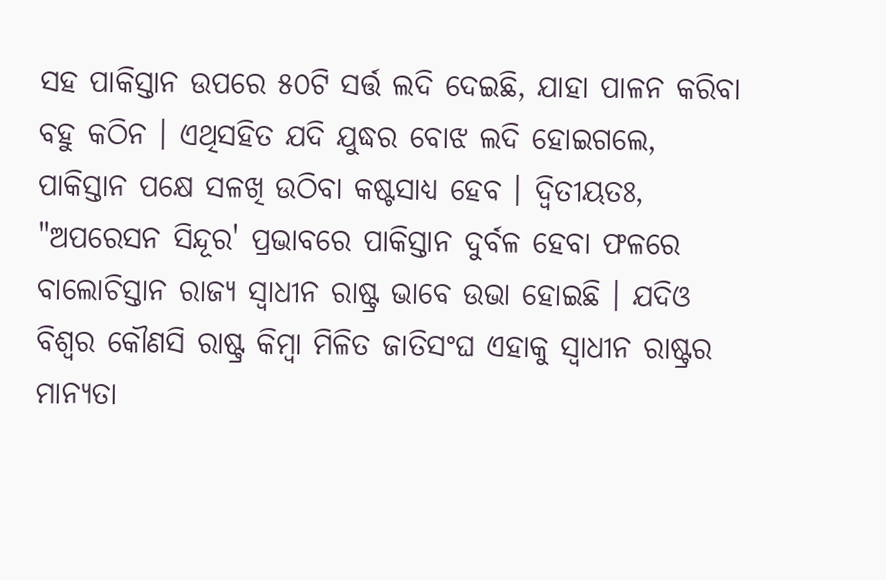ସହ ପାକିସ୍ତାନ ଉପରେ ୫୦ଟି ସର୍ତ୍ତ ଲଦି ଦେଇଛି, ଯାହା ପାଳନ କରିବା ବହୁ କଠିନ । ଏଥିସହିତ ଯଦି ଯୁଦ୍ଧର ବୋଝ ଲଦି ହୋଇଗଲେ, ପାକିସ୍ତାନ ପକ୍ଷେ ସଳଖି ଉଠିବା କଷ୍ଟସାଧ୍ୟ ହେବ । ଦ୍ୱିତୀୟତଃ, "ଅପରେସନ ସିନ୍ଦୂର' ପ୍ରଭାବରେ ପାକିସ୍ତାନ ଦୁର୍ବଳ ହେବା ଫଳରେ ବାଲୋଚିସ୍ତାନ ରାଜ୍ୟ ସ୍ୱାଧୀନ ରାଷ୍ଟ୍ର ଭାବେ ଉଭା ହୋଇଛି । ଯଦିଓ ବିଶ୍ୱର କୌଣସି ରାଷ୍ଟ୍ର କିମ୍ବା ମିଳିତ ଜାତିସଂଘ ଏହାକୁ ସ୍ୱାଧୀନ ରାଷ୍ଟ୍ରର ମାନ୍ୟତା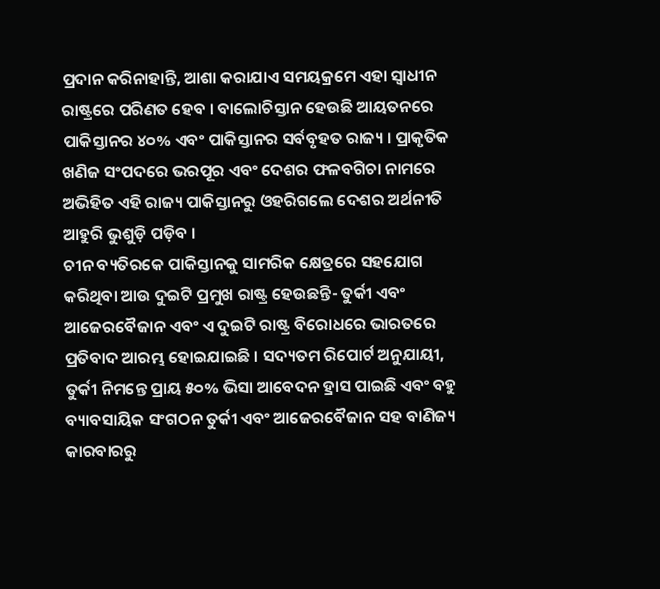ପ୍ରଦାନ କରିନାହାନ୍ତି, ଆଶା କରାଯାଏ ସମୟକ୍ରମେ ଏହା ସ୍ୱାଧୀନ ରାଷ୍ଟ୍ରରେ ପରିଣତ ହେବ । ବାଲୋଚିସ୍ତାନ ହେଉଛି ଆୟତନରେ ପାକିସ୍ତାନର ୪୦% ଏବଂ ପାକିସ୍ତାନର ସର୍ବବୃହତ ରାଜ୍ୟ । ପ୍ରାକୃତିକ ଖଣିଜ ସଂପଦରେ ଭରପୂର ଏବଂ ଦେଶର ଫଳବଗିଚା ନାମରେ ଅଭିହିତ ଏହି ରାଜ୍ୟ ପାକିସ୍ତାନରୁ ଓହରିଗଲେ ଦେଶର ଅର୍ଥନୀତି ଆହୁରି ଭୁଶୁଡ଼ି ପଡ଼ିବ ।
ଚୀନ ବ୍ୟତିରକେ ପାକିସ୍ତାନକୁ ସାମରିକ କ୍ଷେତ୍ରରେ ସହଯୋଗ କରିଥିବା ଆଉ ଦୁଇଟି ପ୍ରମୁଖ ରାଷ୍ଟ୍ର ହେଉଛନ୍ତି- ତୁର୍କୀ ଏବଂ ଆଜେରବୈଜାନ ଏବଂ ଏ ଦୁଇଟି ରାଷ୍ଟ୍ର ବିରୋଧରେ ଭାରତରେ ପ୍ରତିବାଦ ଆରମ୍ଭ ହୋଇଯାଇଛି । ସଦ୍ୟତମ ରିପୋର୍ଟ ଅନୁଯାୟୀ, ତୁର୍କୀ ନିମନ୍ତେ ପ୍ରାୟ ୫୦% ଭିସା ଆବେଦନ ହ୍ରାସ ପାଇଛି ଏବଂ ବହୁ ବ୍ୟାବସାୟିକ ସଂଗଠନ ତୁର୍କୀ ଏବଂ ଆଜେରବୈଜାନ ସହ ବାଣିଜ୍ୟ କାରବାରରୁ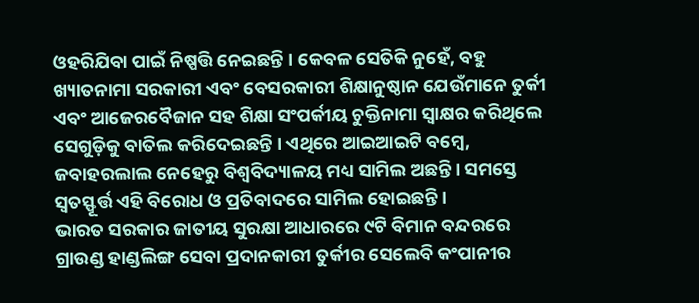ଓହରିଯିବା ପାଇଁ ନିଷ୍ପତ୍ତି ନେଇଛନ୍ତି । କେବଳ ସେତିକି ନୁହେଁ, ବହୁ ଖ୍ୟାତନାମା ସରକାରୀ ଏବଂ ବେସରକାରୀ ଶିକ୍ଷାନୁଷ୍ଠାନ ଯେଉଁମାନେ ତୁର୍କୀ ଏବଂ ଆଜେରବୈଜାନ ସହ ଶିକ୍ଷା ସଂପର୍କୀୟ ଚୁକ୍ତିନାମା ସ୍ୱାକ୍ଷର କରିଥିଲେ ସେଗୁଡ଼ିକୁ ବାତିଲ କରିଦେଇଛନ୍ତି । ଏଥିରେ ଆଇଆଇଟି ବମ୍ବେ, ଜବାହରଲାଲ ନେହେରୁ ବିଶ୍ୱବିଦ୍ୟାଳୟ ମଧ୍ୟ ସାମିଲ ଅଛନ୍ତି । ସମସ୍ତେ ସ୍ୱତସ୍ଫୂର୍ତ୍ତ ଏହି ବିରୋଧ ଓ ପ୍ରତିବାଦରେ ସାମିଲ ହୋଇଛନ୍ତି ।
ଭାରତ ସରକାର ଜାତୀୟ ସୁରକ୍ଷା ଆଧାରରେ ୯ଟି ବିମାନ ବନ୍ଦରରେ ଗ୍ରାଉଣ୍ଡ ହାଣ୍ଡଲିଙ୍ଗ ସେବା ପ୍ରଦାନକାରୀ ତୁର୍କୀର ସେଲେବି କଂପାନୀର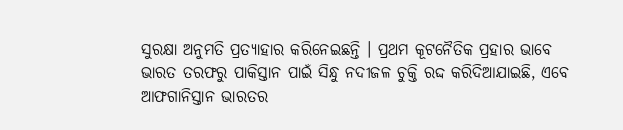ସୁରକ୍ଷା ଅନୁମତି ପ୍ରତ୍ୟାହାର କରିନେଇଛନ୍ତି । ପ୍ରଥମ କୂଟନୈତିକ ପ୍ରହାର ଭାବେ ଭାରତ ତରଫରୁ ପାକିସ୍ତାନ ପାଇଁ ସିନ୍ଧୁ ନଦୀଜଳ ଚୁକ୍ତି ରଦ୍ଦ କରିଦିଆଯାଇଛି, ଏବେ ଆଫଗାନିସ୍ତାନ ଭାରତର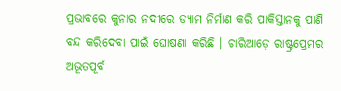ପ୍ରଭାବରେ କୁନାର ନଦୀରେ ଡ୍ୟାମ ନିର୍ମାଣ କରି ପାକିସ୍ତାନକୁ ପାଣି ବନ୍ଦ କରିଦେବା ପାଇଁ ଘୋଷଣା କରିଛି । ଚାରିଆଡ଼େ ରାଷ୍ଟ୍ରପ୍ରେମର ଅଭୂତପୂର୍ବ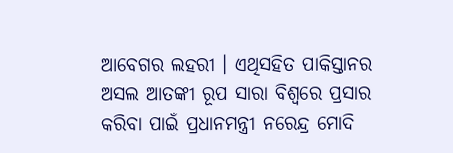ଆବେଗର ଲହରୀ । ଏଥିସହିତ ପାକିସ୍ତାନର ଅସଲ ଆତଙ୍କୀ ରୂପ ସାରା ବିଶ୍ୱରେ ପ୍ରସାର କରିବା ପାଇଁ ପ୍ରଧାନମନ୍ତ୍ରୀ ନରେନ୍ଦ୍ର ମୋଦି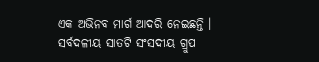ଏକ ଅଭିନବ ମାର୍ଗ ଆଦରି ନେଇଛନ୍ତି । ସର୍ବଦଳୀୟ ସାତଟି ସଂସଦୀୟ ଗ୍ରୁପ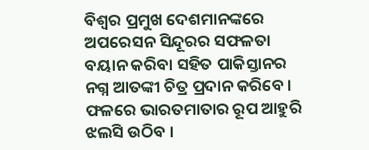ବିଶ୍ୱର ପ୍ରମୁଖ ଦେଶମାନଙ୍କରେ ଅପରେସନ ସିନ୍ଦୂରର ସଫଳତା ବୟାନ କରିବା ସହିତ ପାକିସ୍ତାନର ନଗ୍ନ ଆତଙ୍କୀ ଚିତ୍ର ପ୍ରଦାନ କରିବେ । ଫଳରେ ଭାରତମାତାର ରୂପ ଆହୁରି ଝଲସି ଉଠିବ ।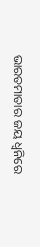ଭାରତମାତାର ଜୟ ଧ୍ୱନିରେ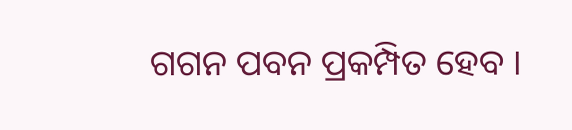ଗଗନ ପବନ ପ୍ରକମ୍ପିତ ହେବ ।